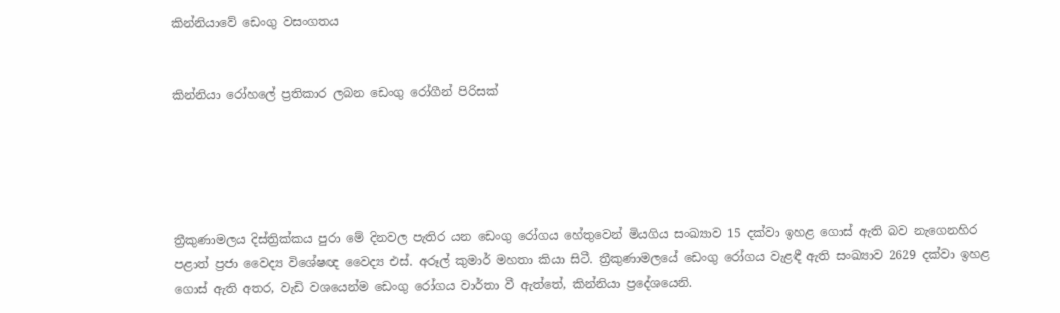කින්නියාවේ ඩෙංගු වසංගතය


කින්නියා රෝහලේ ප්‍රතිකාර ලබන ඩෙංගු රෝගීන් පිරිසක්





ත්‍රීකුණාමලය දිස්ත්‍රික්කය පුරා මේ දිනවල පැතිර යන ඩෙංගු රෝගය හේතුවෙන් මියගිය සංඛ්‍යාව 15 දක්වා ඉහළ ගොස් ඇති බව නැගෙනහිර පළාත් ප්‍රජා වෛද්‍ය විශේෂඥ වෛද්‍ය එස්. අරූල් කුමාර් මහතා කියා සිටී. ත්‍රීකුණාමලයේ ඩෙංගු රෝගය වැළඳී ඇති සංඛ්‍යාව 2629 දක්වා ඉහළ ගොස් ඇති අතර, වැඩි වශයෙන්ම ඩෙංගු රෝගය වාර්තා වී ඇත්තේ, කින්නියා ප්‍රදේශයෙනි.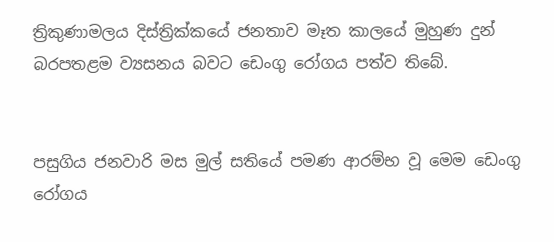ත්‍රිකුණාමලය දිස්ත්‍රික්කයේ ජනතාව මෑත කාලයේ මුහුණ දුන් බරපතළම ව්‍යසනය බවට ඩෙංගු රෝගය පත්ව තිබේ.


පසුගිය ජනවාරි මස මුල් සතියේ පමණ ආරම්භ වූ මෙම ඩෙංගු රෝගය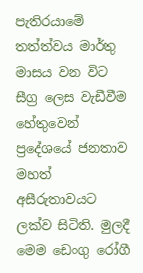පැතිරයාමේ තත්ත්වය මාර්තු මාසය වන විට සීග්‍ර ලෙස වැඩීවීම හේතුවෙන් ප්‍රදේශයේ ජනතාව මහත් අසීරුතාවයට ලක්ව සිටිති. මුලදී මෙම ඩෙංගු රෝගී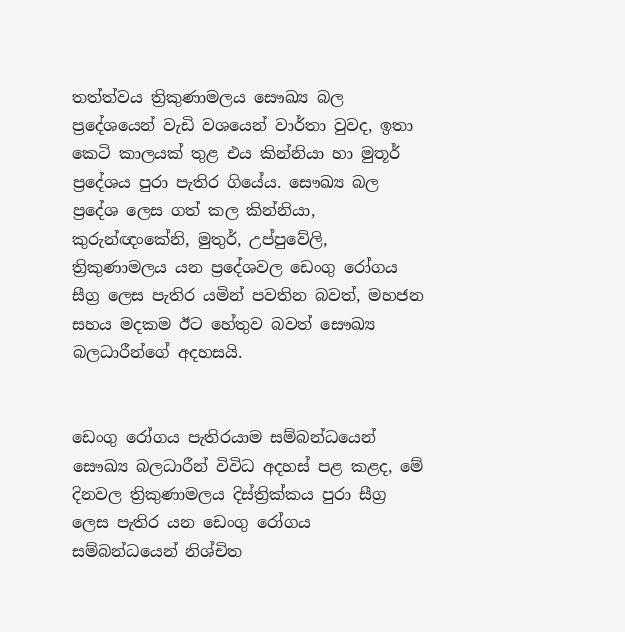තත්ත්වය ත්‍රිකුණාමලය සෞඛ්‍ය බල ප්‍රදේශයෙන් වැඩි වශයෙන් වාර්තා වුවද, ඉතා කෙටි කාලයක් තුළ එය කින්නියා හා මුතූර් ප්‍රදේශය පුරා පැතිර ගියේය. සෞඛ්‍ය බල ප්‍රදේශ ලෙස ගත් කල කින්නියා, කුරුන්ඥංකේනි, මුතුර්, උප්පුවේලි, ත්‍රිකුණාමලය යන ප්‍රදේශවල ඩෙංගු රෝගය සීග්‍ර ලෙස පැතිර යමින් පවතින බවත්, මහජන සහය මදකම ඊට හේතුව බවත් සෞඛ්‍ය බලධාරීන්ගේ අදහසයි.


ඩෙංගු රෝගය පැතිරයාම සම්බන්ධයෙන් සෞඛ්‍ය බලධාරීන් විවිධ අදහස් පළ කළද, මේ දිනවල ත්‍රිකුණාමලය දිස්ත්‍රික්කය පුරා සීග්‍ර ලෙස පැතිර යන ඩෙංගු රෝගය සම්බන්ධයෙන් නිශ්චිත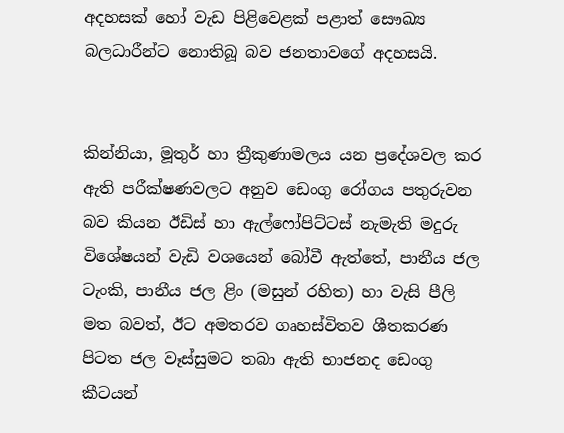අදහසක් හෝ වැඩ පිළිවෙළක් පළාත් සෞඛ්‍ය බලධාරීන්ට නොතිබූ බව ජනතාවගේ අදහසයි.


කින්නියා, මූතුර් හා ත්‍රීකුණාමලය යන ප්‍රදේශවල කර ඇති පරීක්ෂණවලට අනුව ඩෙංගු රෝගය පතුරුවන බව කියන ඊඩිස් හා ඇල්ෆෝපිට්ටස් නැමැති මදුරු විශේෂයන් වැඩි වශයෙන් බෝවී ඇත්තේ, පානීය ජල ටැංකි, පානීය ජල ළිං (මසුන් රහිත) හා වැසි පීලි මත බවත්, ඊට අමතරව ගෘහස්විතව ශීතකරණ පිටත ජල වෑස්සුමට තබා ඇති භාජනද ඩෙංගු කීටයන්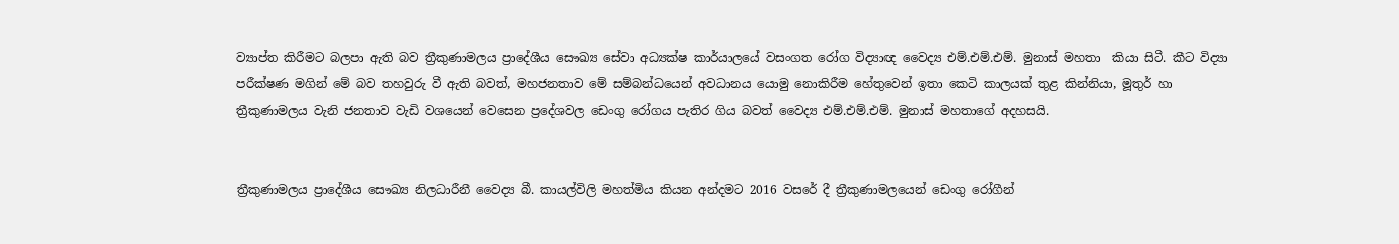ව්‍යාප්ත කිරීමට බලපා ඇති බව ත්‍රීකුණාමලය ප්‍රාදේශීය සෞඛ්‍ය සේවා අධ්‍යක්ෂ කාර්යාලයේ වසංගත රෝග විද්‍යාඥ වෛද්‍ය එම්.එම්.එම්. මුනාස් මහතා  කියා සිටී. කීට විද්‍යා පරීක්ෂණ මගින් මේ බව තහවුරු වී ඇති බවත්, මහජනතාව මේ සම්බන්ධයෙන් අවධානය යොමු නොකිරීම හේතුවෙන් ඉතා කෙටි කාලයක් තුළ කින්නියා, මූතුර් හා ත්‍රීකුණාමලය වැනි ජනතාව වැඩි වශයෙන් වෙසෙන ප්‍රදේශවල ඩෙංගු රෝගය පැතිර ගිය බවත් වෛද්‍ය එම්.එම්.එම්. මුනාස් මහතාගේ අදහසයි.


ත්‍රීකුණාමලය ප්‍රාදේශීය සෞඛ්‍ය නිලධාරීනී වෛද්‍ය බී. කායල්විලි මහත්මිය කියන අන්දමට 2016 වසරේ දී ත්‍රීකුණාමලයෙන් ඩෙංගු රෝගීන්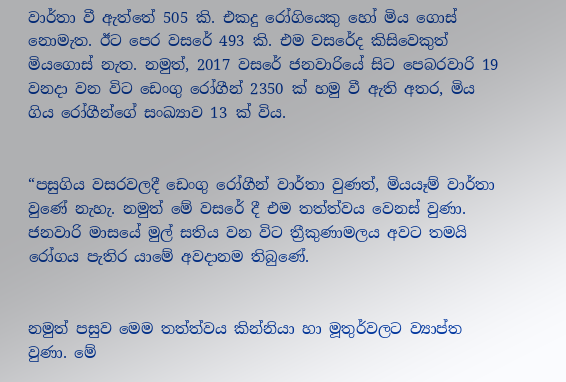වාර්තා වී ඇත්තේ 505 කි. එකදු රෝගියෙකු හෝ මිය ගොස් නොමැත. ඊට පෙර වසරේ 493 කි. එම වසරේද කිසිවෙකුත් මියගොස් නැත. නමුත්, 2017 වසරේ ජනවාරියේ සිට පෙබරවාරි 19 වනදා වන විට ඩෙංගු රෝගීන් 2350 ක් හමු වී ඇති අතර, මිය ගිය රෝගීන්ගේ සංඛ්‍යාව 13 ක් විය.


“පසුගිය වසරවලදී ඩෙංගු රෝගීන් වාර්තා වුණත්, මියයෑම් වාර්තා වුණේ නැහැ. නමුත් මේ වසරේ දී එම තත්ත්වය වෙනස් වුණා. ජනවාරි මාසයේ මුල් සතිය වන විට ත්‍රීකුණාමලය අවට තමයි රෝගය පැතිර යාමේ අවදානම තිබුණේ.


නමුත් පසුව මෙම තත්ත්වය කින්නියා හා මූතුර්වලට ව්‍යාප්ත වුණා. මේ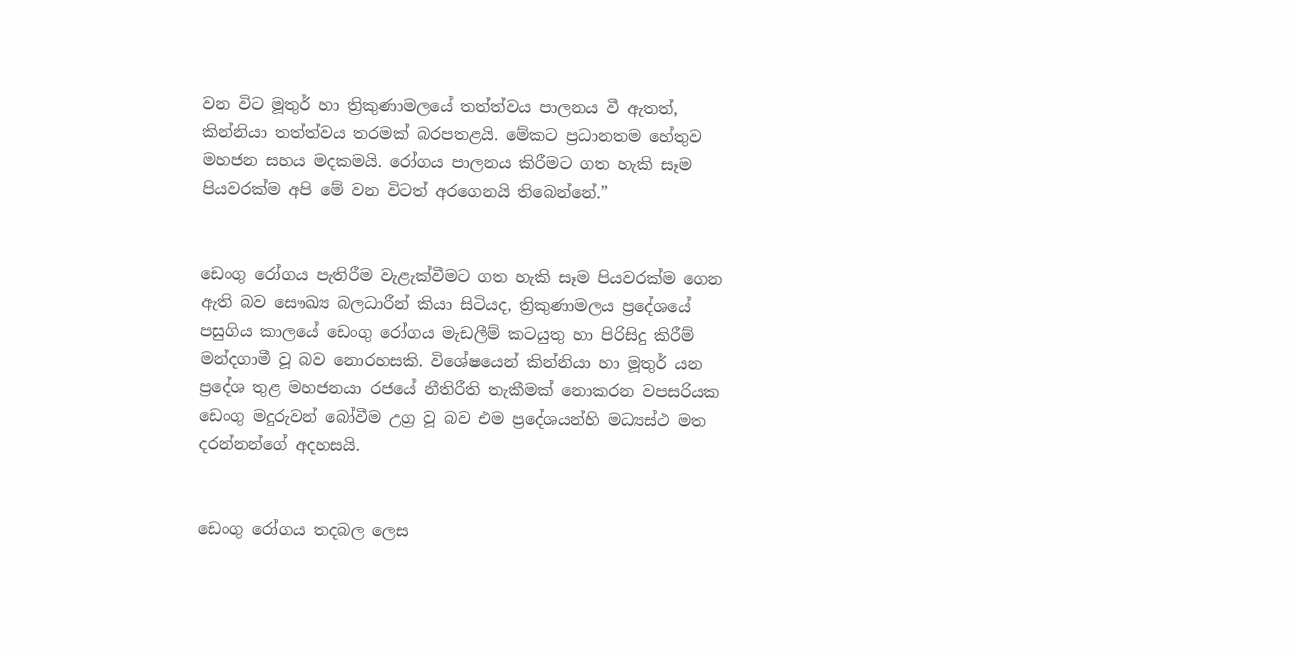වන විට මූතුර් හා ත්‍රිකුණාමලයේ තත්ත්වය පාලනය වී ඇතත්, කින්නියා තත්ත්වය තරමක් බරපතළයි. මේකට ප්‍රධානතම හේතුව මහජන සහය මදකමයි. රෝගය පාලනය කිරීමට ගත හැකි සෑම පියවරක්ම අපි මේ වන විටත් අරගෙනයි තිබෙන්නේ.”


ඩෙංගු රෝගය පැතිරීම වැළැක්වීමට ගත හැකි සෑම පියවරක්ම ගෙන ඇති බව සෞඛ්‍ය බලධාරීන් කියා සිටියද, ත්‍රිකුණාමලය ප්‍රදේශයේ පසුගිය කාලයේ ඩෙංගු රෝගය මැඩලීම් කටයුතු හා පිරිසිදු කිරීම් මන්දගාමී වූ බව නොරහසකි. විශේෂයෙන් කින්නියා හා මූතුර් යන ප්‍රදේශ තුළ මහජනයා රජයේ නීතිරීති තැකීමක් නොකරන වපසරියක ඩෙංගු මදුරුවන් බෝවීම උග්‍ර වූ බව එම ප්‍රදේශයන්හි මධ්‍යස්ථ මත දරන්නන්ගේ අදහසයි.


ඩෙංගු රෝගය තදබල ලෙස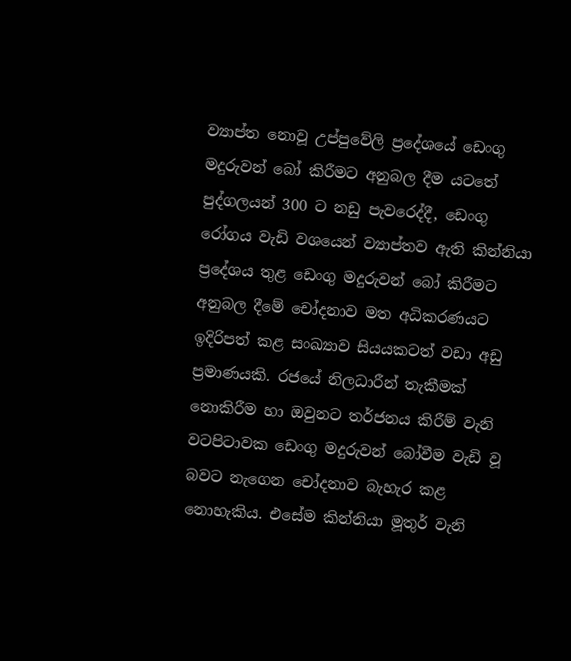ව්‍යාප්ත නොවූ උප්පුවේලි ප්‍රදේශයේ ඩෙංගු මදුරුවන් බෝ කිරීමට අනුබල දීම යටතේ පුද්ගලයන් 300 ට නඩු පැවරෙද්දී, ඩෙංගු රෝගය වැඩි වශයෙන් ව්‍යාප්තව ඇති කින්නියා ප්‍රදේශය තුළ ඩෙංගු මදුරුවන් බෝ කිරීමට අනුබල දීමේ චෝදනාව මත අධිකරණයට ඉදිරිපත් කළ සංඛ්‍යාව සියයකටත් වඩා අඩු ප්‍රමාණයකි. රජයේ නිලධාරීන් තැකීමක් නොකිරීම හා ඔවුනට තර්ජනය කිරීම් වැනි වටපිටාවක ඩෙංගු මදුරුවන් බෝවීම වැඩි වූ බවට නැගෙන චෝදනාව බැහැර කළ නොහැකිය. එසේම කින්නියා මූතුර් වැනි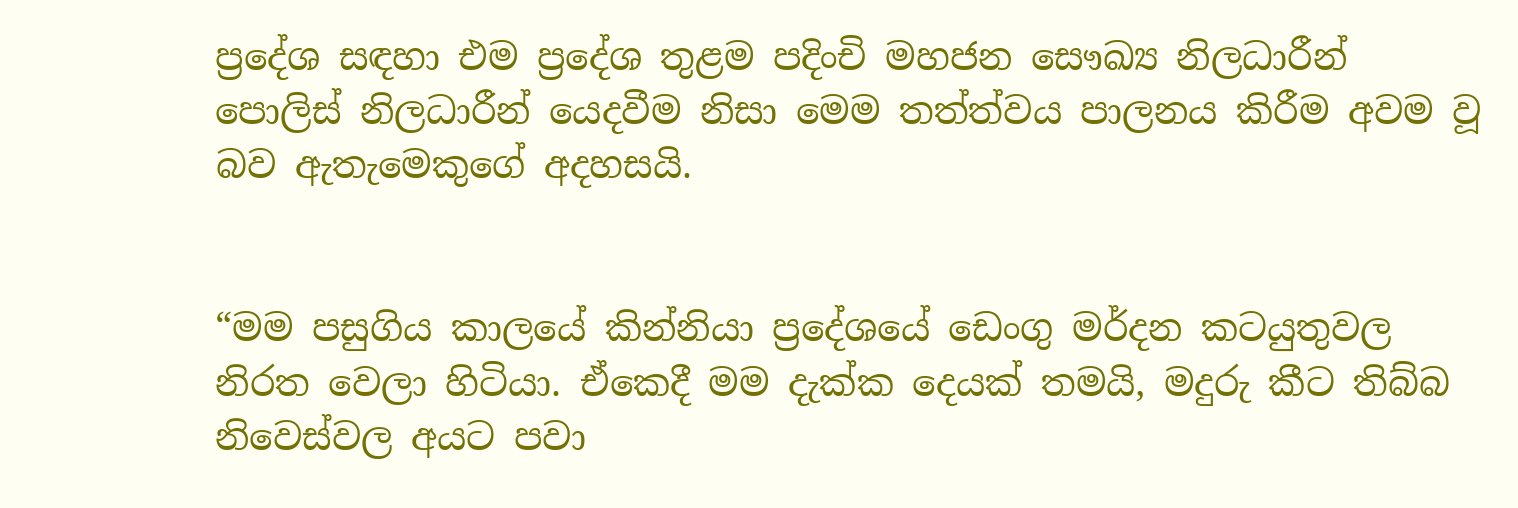ප්‍රදේශ සඳහා එම ප්‍රදේශ තුළම පදිංචි මහජන සෞඛ්‍ය නිලධාරීන් පොලිස් නිලධාරීන් යෙදවීම නිසා මෙම තත්ත්වය පාලනය කිරීම අවම වූ බව ඇතැමෙකුගේ අදහසයි.


“මම පසුගිය කාලයේ කින්නියා ප්‍රදේශයේ ඩෙංගු මර්දන කටයුතුවල නිරත වෙලා හිටියා. ඒකෙදී මම දැක්ක දෙයක් තමයි, මදුරු කීට තිබ්බ නිවෙස්වල අයට පවා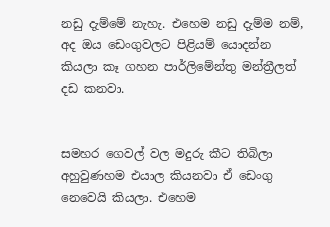නඩු දැම්මේ නැහැ. එහෙම නඩු දැම්ම නම්, අද ඔය ඩෙංගුවලට පිළියම් යොදන්න කියලා කෑ ගහන පාර්ලිමේන්තු මන්ත්‍රීලත් දඩ කනවා.


සමහර ගෙවල් වල මදුරු කීට තිබිලා අහුවුණහම එයාල කියනවා ඒ ඩෙංගු නෙවෙයි කියලා. එහෙම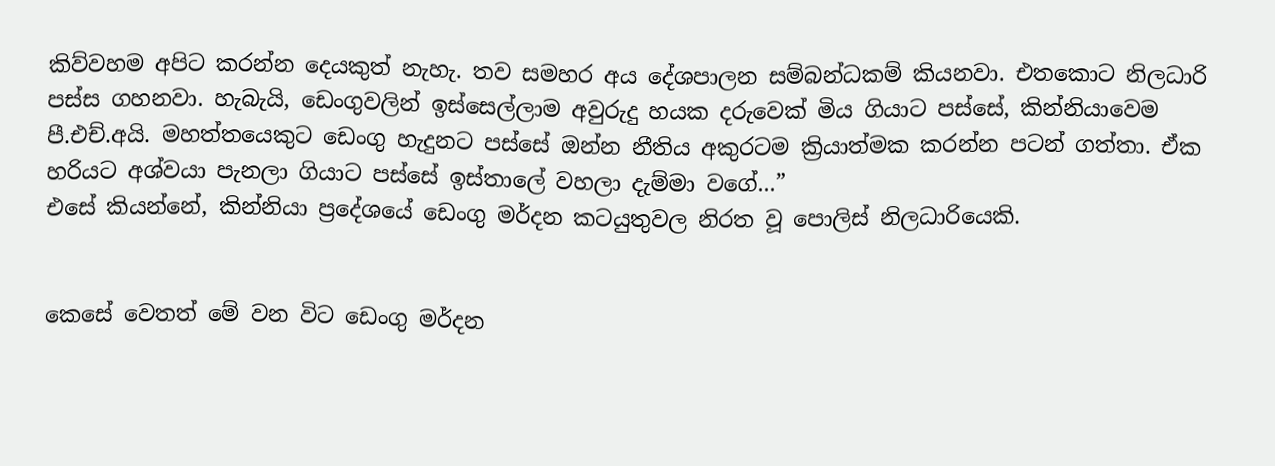කිව්වහම අපිට කරන්න දෙයකුත් නැහැ. තව සමහර අය දේශපාලන සම්බන්ධකම් කියනවා. එතකොට නිලධාරි පස්ස ගහනවා. හැබැයි, ඩෙංගුවලින් ඉස්සෙල්ලාම අවුරුදු හයක දරුවෙක් මිය ගියාට පස්සේ, කින්නියාවෙම පී.එච්.අයි. මහත්තයෙකුට ඩෙංගු හැදුනට පස්සේ ඔන්න නීතිය අකුරටම ක්‍රියාත්මක කරන්න පටන් ගත්තා. ඒක හරියට අශ්වයා පැනලා ගියාට පස්සේ ඉස්තාලේ වහලා දැම්මා වගේ...”
එසේ කියන්නේ, කින්නියා ප්‍රදේශයේ ඩෙංගු මර්දන කටයුතුවල නිරත වූ පොලිස් නිලධාරියෙකි.


කෙසේ වෙතත් මේ වන විට ඩෙංගු මර්දන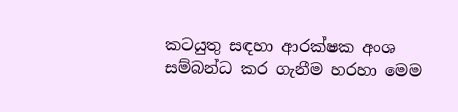කටයුතු සඳහා ආරක්ෂක අංශ සම්බන්ධ කර ගැනීම හරහා මෙම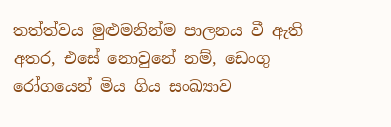තත්ත්වය මුළුමනින්ම පාලනය වී ඇති අතර, එසේ නොවුනේ නම්, ඩෙංගු රෝගයෙන් මිය ගිය සංඛ්‍යාව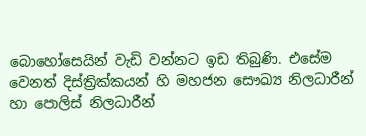බොහෝසෙයින් වැඩි වන්නට ඉඩ තිබුණි. එසේම වෙනත් දිස්ත්‍රික්කයන් හි මහජන සෞඛ්‍ය නිලධාරීන් හා පොලිස් නිලධාරීන්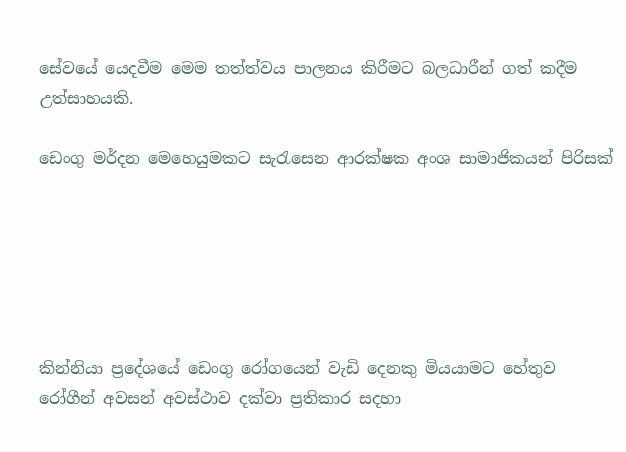සේවයේ යෙදවීම මෙම තත්ත්වය පාලනය කිරීමට බලධාරීන් ගත් කදීම උත්සාහයකි.

ඩෙංගු මර්දන මෙහෙයුමකට සැරැසෙන ආරක්ෂක අංශ සාමාජිකයන් පිරිසක්






කින්නියා ප්‍රදේශයේ ඩෙංගු රෝගයෙන් වැඩි දෙනකු මියයාමට හේතුව රෝගීන් අවසන් අවස්ථාව දක්වා ප්‍රතිකාර සදහා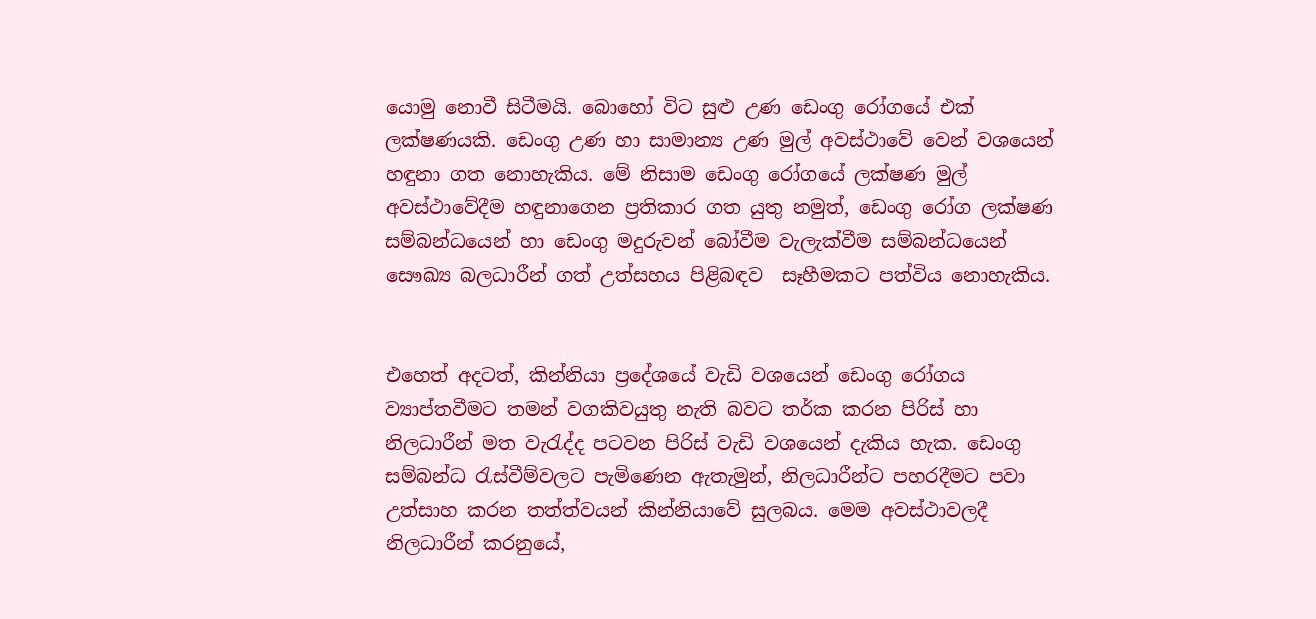යොමු නොවී සිටීමයි. බොහෝ විට සුළු උණ ඩෙංගු රෝගයේ එක් ලක්ෂණයකි. ඩෙංගු උණ හා සාමාන්‍ය උණ මුල් අවස්ථාවේ වෙන් වශයෙන් හඳුනා ගත නොහැකිය. මේ නිසාම ඩෙංගු රෝගයේ ලක්ෂණ මුල් අවස්ථාවේදීම හඳුනාගෙන ප්‍රතිකාර ගත යුතු නමුත්, ඩෙංගු රෝග ලක්ෂණ සම්බන්ධයෙන් හා ඩෙංගු මදුරුවන් බෝවීම වැලැක්වීම සම්බන්ධයෙන්  සෞඛ්‍ය බලධාරීන් ගත් උත්සහය පිළිබඳව  සෑහීමකට පත්විය නොහැකිය.


එහෙත් අදටත්, කින්නියා ප්‍රදේශයේ වැඩි වශයෙන් ඩෙංගු රෝගය ව්‍යාප්තවීමට තමන් වගකිවයුතු නැති බවට තර්ක කරන පිරිස් හා නිලධාරීන් මත වැරැද්ද පටවන පිරිස් වැඩි වශයෙන් දැකිය හැක. ඩෙංගු සම්බන්ධ රැස්වීම්වලට පැමිණෙන ඇතැමුන්, නිලධාරීන්ට පහරදීමට පවා උත්සාහ කරන තත්ත්වයන් කින්නියාවේ සුලබය. මෙම අවස්ථාවලදී නිලධාරීන් කරනුයේ,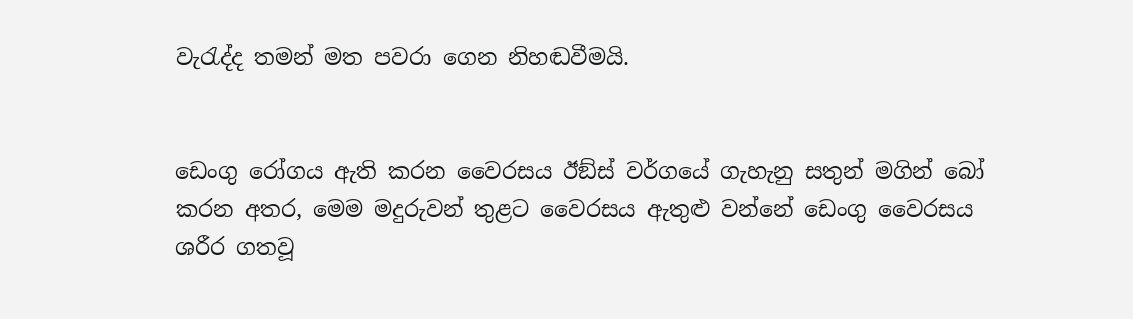වැරැද්ද තමන් මත පවරා ගෙන නිහඬවීමයි.


ඩෙංගු රෝගය ඇති කරන වෛරසය ඊඞ්ස් වර්ගයේ ගැහැනු සතුන් මගින් බෝ කරන අතර, මෙම මදුරුවන් තුළට වෛරසය ඇතුළු වන්නේ ඩෙංගු වෛරසය ශරීර ගතවූ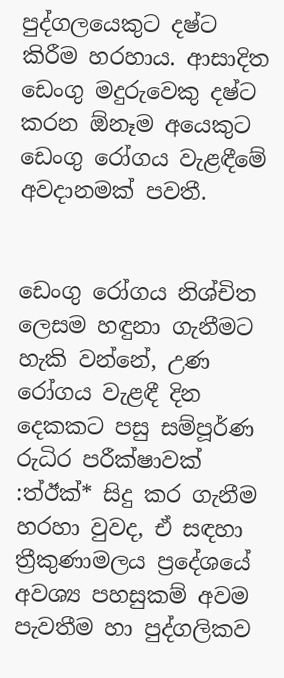පුද්ගලයෙකුට දෂ්ට කිරීම හරහාය. ආසාදිත ඩෙංගු මදුරුවෙකු දෂ්ට කරන ඕනෑම අයෙකුට ඩෙංගු රෝගය වැළඳීමේ අවදානමක් පවතී.


ඩෙංගු රෝගය නිශ්චිත ලෙසම හඳුනා ගැනීමට හැකි වන්නේ, උණ රෝගය වැළඳී දින දෙකකට පසු සම්පූර්ණ රුධිර පරීක්ෂාවක් :ත්‍ඊක්‍* සිදු කර ගැනීම හරහා වුවද, ඒ සඳහා ත්‍රීකුණාමලය ප්‍රදේශයේ අවශ්‍ය පහසුකම් අවම පැවතීම හා පුද්ගලිකව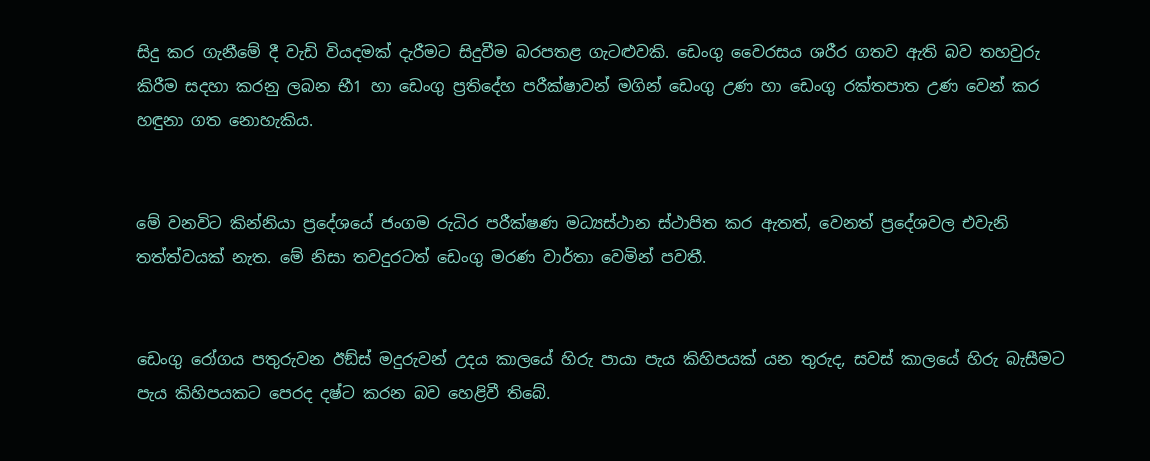සිදු කර ගැනීමේ දී වැඩි වියදමක් දැරීමට සිදුවීම බරපතළ ගැටළුවකි. ඩෙංගු වෛරසය ශරීර ගතව ඇති බව තහවුරු කිරීම සදහා කරනු ලබන භී1 හා ඩෙංගු ප්‍රතිදේහ පරීක්ෂාවන් මගින් ඩෙංගු උණ හා ඩෙංගු රක්තපාත උණ වෙන් කර හඳුනා ගත නොහැකිය.


මේ වනවිට කින්නියා ප්‍රදේශයේ ජංගම රුධිර පරීක්ෂණ මධ්‍යස්ථාන ස්ථාපිත කර ඇතත්, වෙනත් ප්‍රදේශවල එවැනි තත්ත්වයක් නැත. මේ නිසා තවදුරටත් ඩෙංගු මරණ වාර්තා වෙමින් පවතී.


ඩෙංගු රෝගය පතුරුවන ඊඞ්ස් මදුරුවන් උදය කාලයේ හිරු පායා පැය කිහිපයක් යන තුරුද, සවස් කාලයේ හිරු බැසීමට පැය කිහිපයකට පෙරද දෂ්ට කරන බව හෙළිවී තිබේ.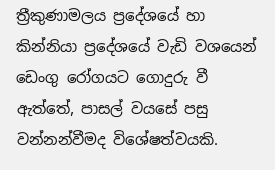ත්‍රීකුණාමලය ප්‍රදේශයේ හා කින්නියා ප්‍රදේශයේ වැඩි වශයෙන් ඩෙංගු රෝගයට ගොදුරු වී ඇත්තේ, පාසල් වයසේ පසු වන්නන්වීමද විශේෂත්වයකි.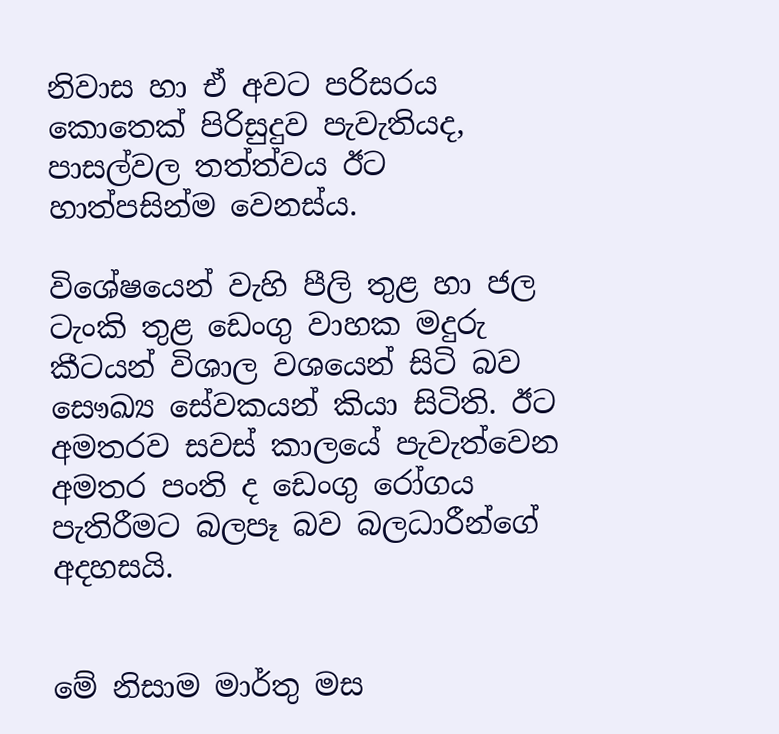නිවාස හා ඒ අවට පරිසරය කොතෙක් පිරිසුදුව පැවැතියද, පාසල්වල තත්ත්වය ඊට හාත්පසින්ම වෙනස්ය.

විශේෂයෙන් වැහි පීලි තුළ හා ජල ටැංකි තුළ ඩෙංගු වාහක මදුරු කීටයන් විශාල වශයෙන් සිටි බව සෞඛ්‍ය සේවකයන් කියා සිටිති. ඊට අමතරව සවස් කාලයේ පැවැත්වෙන අමතර පංති ද ඩෙංගු රෝගය පැතිරීමට බලපෑ බව බලධාරීන්ගේ අදහසයි.


මේ නිසාම මාර්තු මස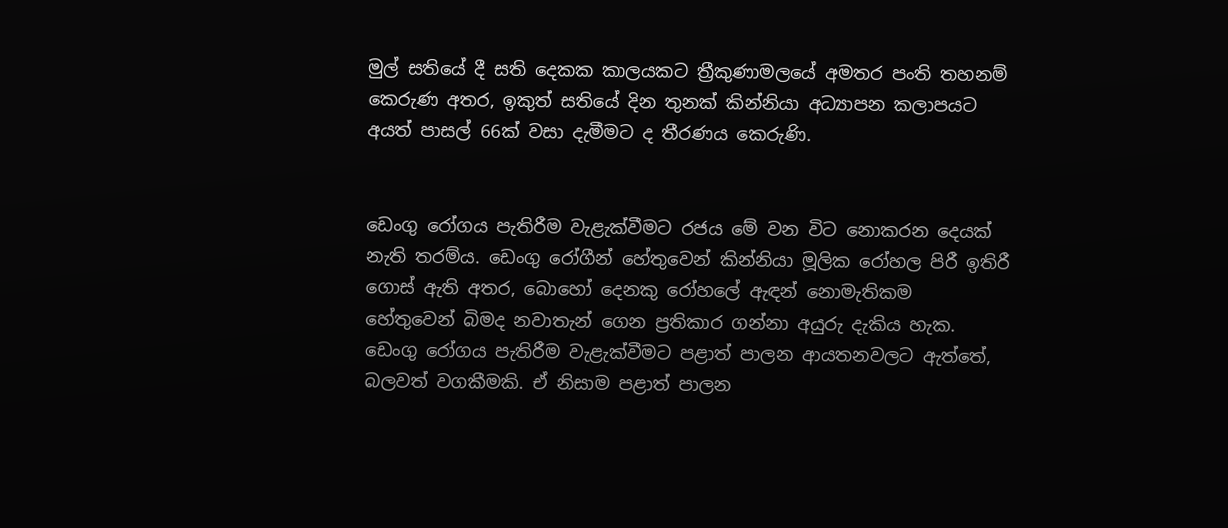මුල් සතියේ දී සති දෙකක කාලයකට ත්‍රීකුණාමලයේ අමතර පංති තහනම් කෙරුණ අතර, ඉකුත් සතියේ දින තුනක් කින්නියා අධ්‍යාපන කලාපයට අයත් පාසල් 66ක් වසා දැමීමට ද තීරණය කෙරුණි.


ඩෙංගු රෝගය පැතිරීම වැළැක්වීමට රජය මේ වන විට නොකරන දෙයක් නැති තරම්ය. ඩෙංගු රෝගීන් හේතුවෙන් කින්නියා මූලික රෝහල පිරී ඉතිරී ගොස් ඇති අතර, බොහෝ දෙනකු රෝහලේ ඇඳන් නොමැතිකම හේතුවෙන් බිමද නවාතැන් ගෙන ප්‍රතිකාර ගන්නා අයුරු දැකිය හැක. ඩෙංගු රෝගය පැතිරීම වැළැක්වීමට පළාත් පාලන ආයතනවලට ඇත්තේ, බලවත් වගකීමකි. ඒ නිසාම පළාත් පාලන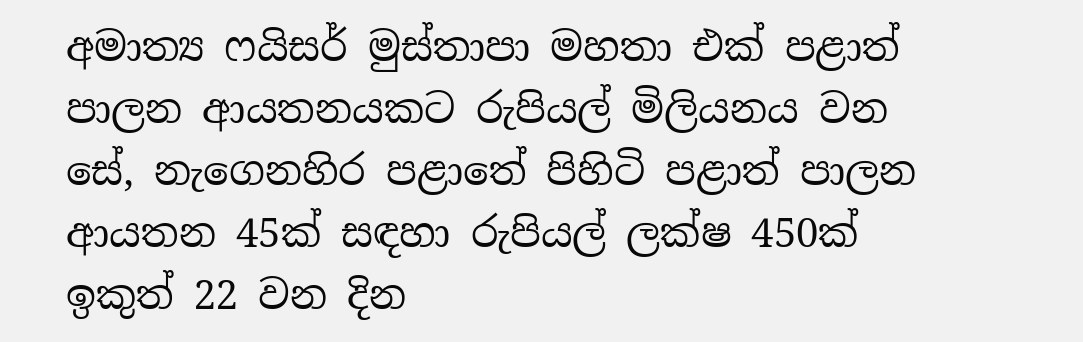අමාත්‍ය ෆයිසර් මුස්තාපා මහතා එක් පළාත් පාලන ආයතනයකට රුපියල් මිලියනය වන සේ, නැගෙනහිර පළාතේ පිහිටි පළාත් පාලන ආයතන 45ක් සඳහා රුපියල් ලක්ෂ 450ක් ඉකුත් 22 වන දින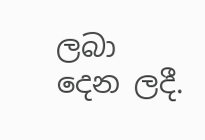ලබා දෙන ලදී.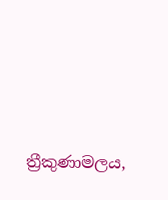ත්‍රීකුණාමලය,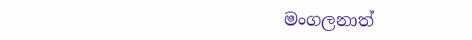මංගලනාත්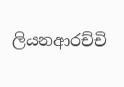ලියනආරච්චි